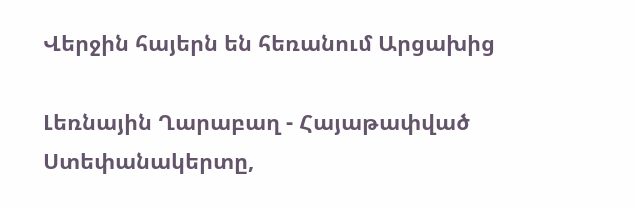Վերջին հայերն են հեռանում Արցախից

Լեռնային Ղարաբաղ - Հայաթափված Ստեփանակերտը,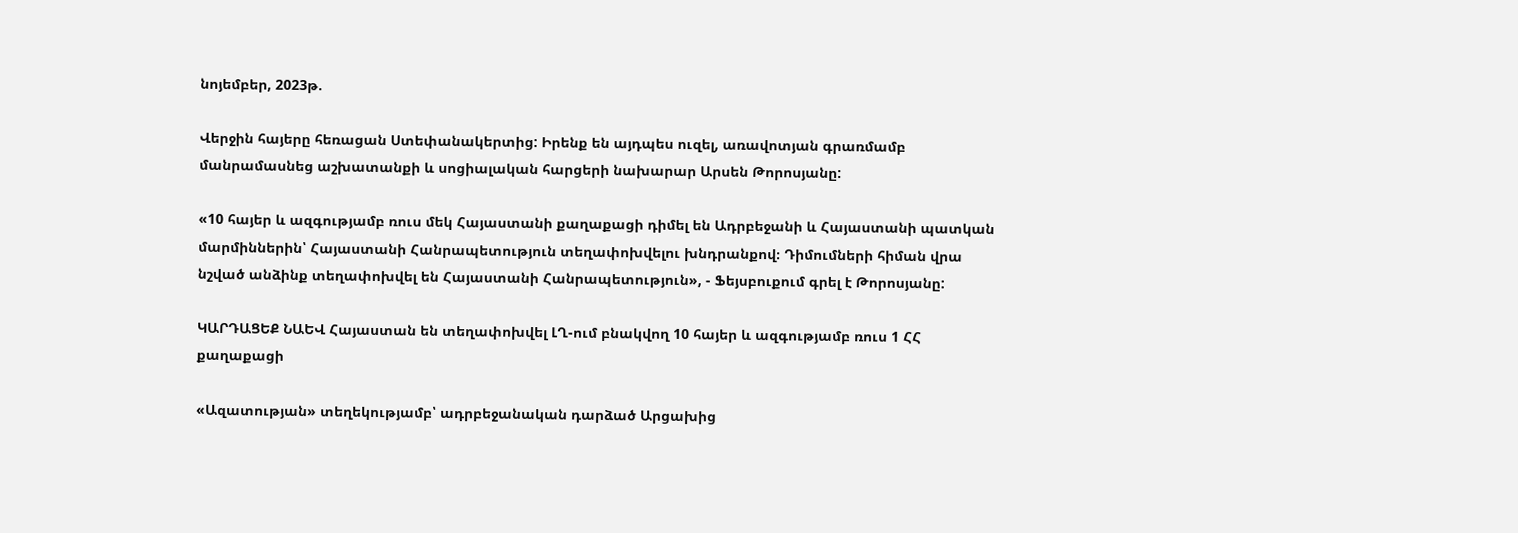նոյեմբեր, 2023թ.

Վերջին հայերը հեռացան Ստեփանակերտից: Իրենք են այդպես ուզել, առավոտյան գրառմամբ մանրամասնեց աշխատանքի և սոցիալական հարցերի նախարար Արսեն Թորոսյանը:

«10 հայեր և ազգությամբ ռուս մեկ Հայաստանի քաղաքացի դիմել են Ադրբեջանի և Հայաստանի պատկան մարմիններին՝ Հայաստանի Հանրապետություն տեղափոխվելու խնդրանքով։ Դիմումների հիման վրա նշված անձինք տեղափոխվել են Հայաստանի Հանրապետություն», - Ֆեյսբուքում գրել է Թորոսյանը:

ԿԱՐԴԱՑԵՔ ՆԱԵՎ Հայաստան են տեղափոխվել ԼՂ-ում բնակվող 10 հայեր և ազգությամբ ռուս 1 ՀՀ քաղաքացի

«Ազատության» տեղեկությամբ՝ ադրբեջանական դարձած Արցախից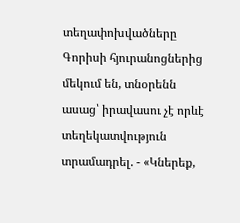տեղափոխվածները Գորիսի հյուրանոցներից մեկում են, տնօրենն ասաց՝ իրավասու չէ որևէ տեղեկատվություն տրամադրել. - «Կներեք,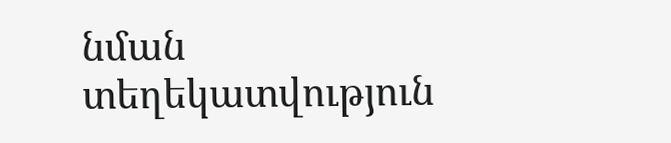նման տեղեկատվություն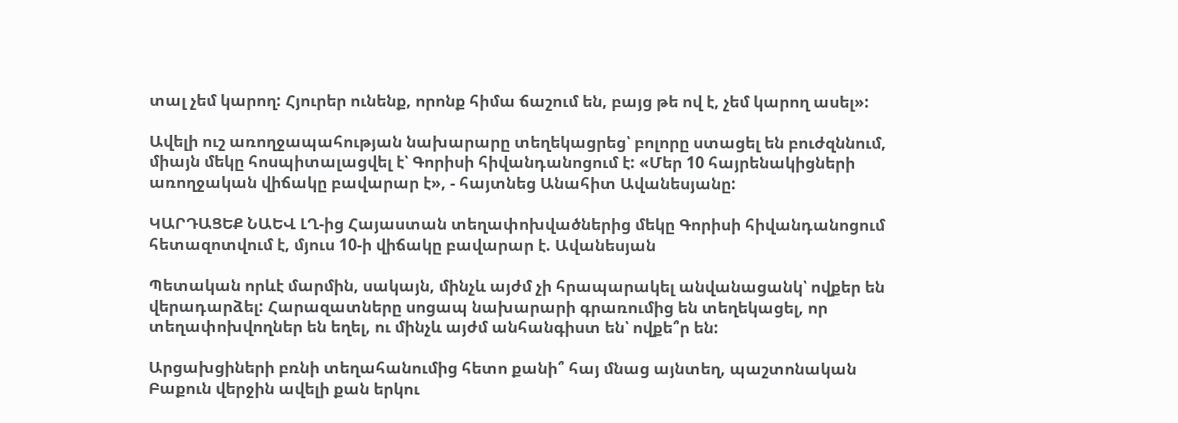տալ չեմ կարող: Հյուրեր ունենք, որոնք հիմա ճաշում են, բայց թե ով է, չեմ կարող ասել»:

Ավելի ուշ առողջապահության նախարարը տեղեկացրեց՝ բոլորը ստացել են բուժզննում, միայն մեկը հոսպիտալացվել է՝ Գորիսի հիվանդանոցում է: «Մեր 10 հայրենակիցների առողջական վիճակը բավարար է», - հայտնեց Անահիտ Ավանեսյանը:

ԿԱՐԴԱՑԵՔ ՆԱԵՎ ԼՂ-ից Հայաստան տեղափոխվածներից մեկը Գորիսի հիվանդանոցում հետազոտվում է, մյուս 10-ի վիճակը բավարար է. Ավանեսյան

Պետական որևէ մարմին, սակայն, մինչև այժմ չի հրապարակել անվանացանկ՝ ովքեր են վերադարձել: Հարազատները սոցապ նախարարի գրառումից են տեղեկացել, որ տեղափոխվողներ են եղել, ու մինչև այժմ անհանգիստ են՝ ովքե՞ր են:

Արցախցիների բռնի տեղահանումից հետո քանի՞ հայ մնաց այնտեղ, պաշտոնական Բաքուն վերջին ավելի քան երկու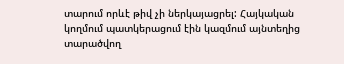տարում որևէ թիվ չի ներկայացրել: Հայկական կողմում պատկերացում էին կազմում այնտեղից տարածվող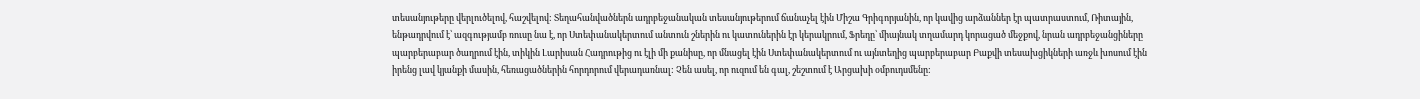տեսանյութերը վերլուծելով, հաշվելով: Տեղահանվածներն ադրբեջանական տեսանյութերում ճանաչել էին Միշա Գրիգորյանին, որ կավից արձաններ էր պատրաստում, Ռիտային, ենթադրվում է՝ ազգությամբ ռուսը նա է, որ Ստեփանակերտում անտուն շներին ու կատուներին էր կերակրում, Ֆրեդը՝ միայնակ տղամարդ կորացած մեջքով, նրան ադրբեջանցիները պարբերաբար ծաղրում էին, տիկին Լարիսան Հադրութից ու էլի մի քանիսը, որ մնացել էին Ստեփանակերտում ու այնտեղից պարբերաբար Բաքվի տեսախցիկների առջև խոսում էին իրենց լավ կյանքի մասին, հեռացածներին հորդորում վերադառնալ: Չեն ասել, որ ուզում են գալ, շեշտում է Արցախի օմբուդսմենը: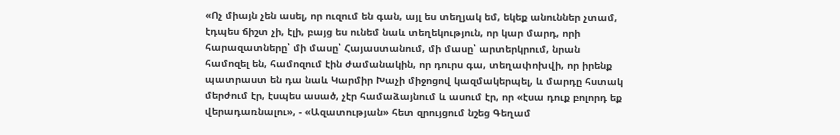«Ոչ միայն չեն ասել, որ ուզում են գան, այլ ես տեղյակ եմ, եկեք անուններ չտամ, էդպես ճիշտ չի, էլի, բայց ես ունեմ նաև տեղեկություն, որ կար մարդ, որի հարազատները՝ մի մասը՝ Հայաստանում, մի մասը՝ արտերկրում, նրան համոզել են, համոզում էին ժամանակին, որ դուրս գա, տեղափոխվի, որ իրենք պատրաստ են դա նաև Կարմիր Խաչի միջոցով կազմակերպել, և մարդը հստակ մերժում էր, էսպես ասած, չէր համաձայնում և ասում էր, որ «էսա դուք բոլորդ եք վերադառնալու», - «Ազատության» հետ զրույցում նշեց Գեղամ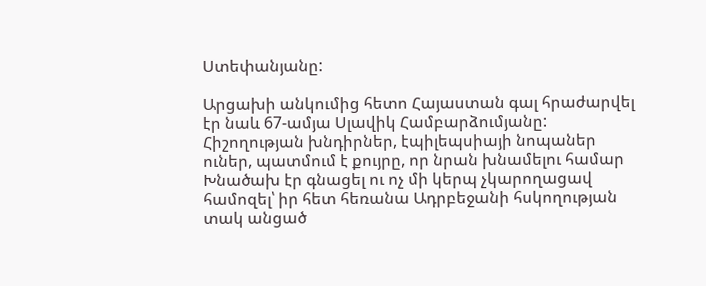Ստեփանյանը:

Արցախի անկումից հետո Հայաստան գալ հրաժարվել էր նաև 67-ամյա Սլավիկ Համբարձումյանը: Հիշողության խնդիրներ, էպիլեպսիայի նոպաներ ուներ, պատմում է քույրը, որ նրան խնամելու համար Խնածախ էր գնացել ու ոչ մի կերպ չկարողացավ համոզել՝ իր հետ հեռանա Ադրբեջանի հսկողության տակ անցած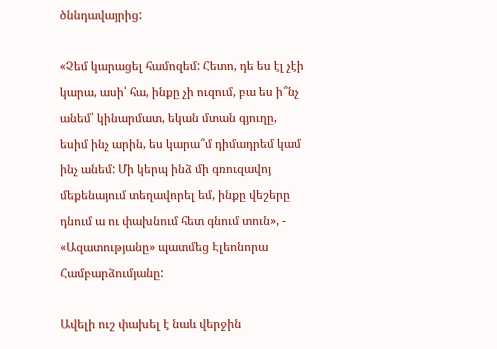ծննդավայրից:

«Չեմ կարացել համոզեմ: Հետո, դե ես էլ չէի կարա, ասի՝ հա, ինքը չի ուզում, բա ես ի՞նչ անեմ՝ կինարմատ, եկան մտան գյուղը, եսիմ ինչ արին, ես կարա՞մ դիմադրեմ կամ ինչ անեմ: Մի կերպ ինձ մի գռուզավոյ մեքենայում տեղավորել եմ, ինքը վեշերը դնում ա ու փախնում հետ գնում տուն», - «Ազատությանը» պատմեց Էլեոնորա Համբարձումյանը:

Ավելի ուշ փախել է նաև վերջին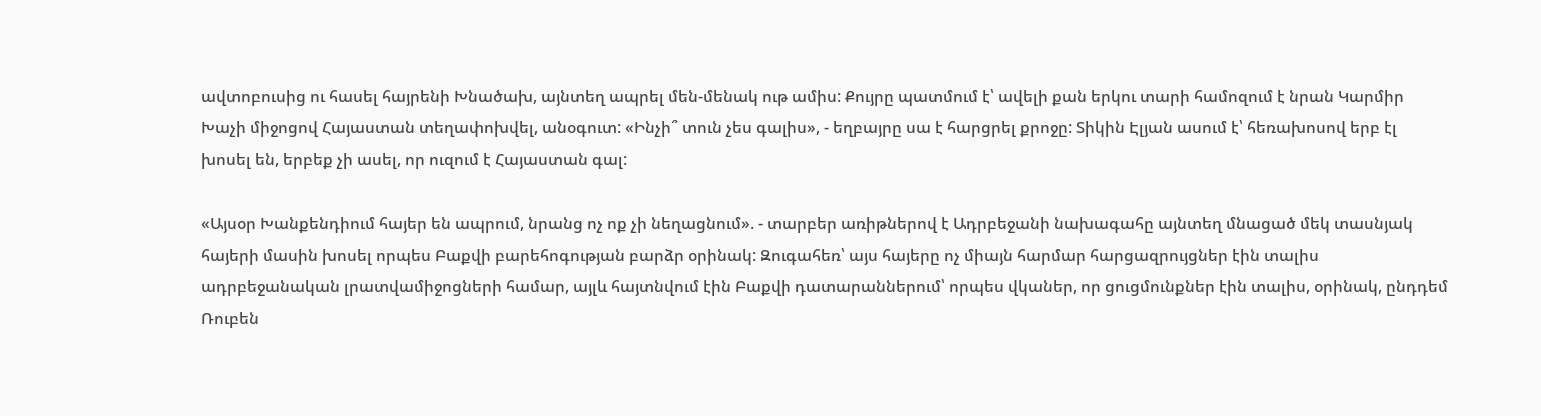ավտոբուսից ու հասել հայրենի Խնածախ, այնտեղ ապրել մեն-մենակ ութ ամիս: Քույրը պատմում է՝ ավելի քան երկու տարի համոզում է նրան Կարմիր Խաչի միջոցով Հայաստան տեղափոխվել, անօգուտ: «Ինչի՞ տուն չես գալիս», - եղբայրը սա է հարցրել քրոջը: Տիկին Էլյան ասում է՝ հեռախոսով երբ էլ խոսել են, երբեք չի ասել, որ ուզում է Հայաստան գալ:

«Այսօր Խանքենդիում հայեր են ապրում, նրանց ոչ ոք չի նեղացնում». - տարբեր առիթներով է Ադրբեջանի նախագահը այնտեղ մնացած մեկ տասնյակ հայերի մասին խոսել որպես Բաքվի բարեհոգության բարձր օրինակ: Զուգահեռ՝ այս հայերը ոչ միայն հարմար հարցազրույցներ էին տալիս ադրբեջանական լրատվամիջոցների համար, այլև հայտնվում էին Բաքվի դատարաններում՝ որպես վկաներ, որ ցուցմունքներ էին տալիս, օրինակ, ընդդեմ Ռուբեն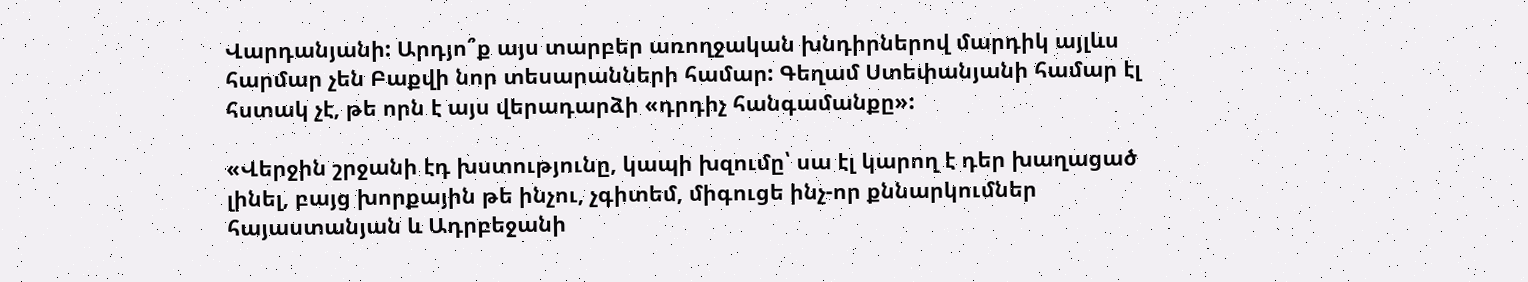Վարդանյանի: Արդյո՞ք այս տարբեր առողջական խնդիրներով մարդիկ այլևս հարմար չեն Բաքվի նոր տեսարանների համար: Գեղամ Ստեփանյանի համար էլ հստակ չէ, թե որն է այս վերադարձի «դրդիչ հանգամանքը»:

«Վերջին շրջանի էդ խստությունը, կապի խզումը՝ սա էլ կարող է դեր խաղացած լինել, բայց խորքային թե ինչու, չգիտեմ, միգուցե ինչ-որ քննարկումներ հայաստանյան և Ադրբեջանի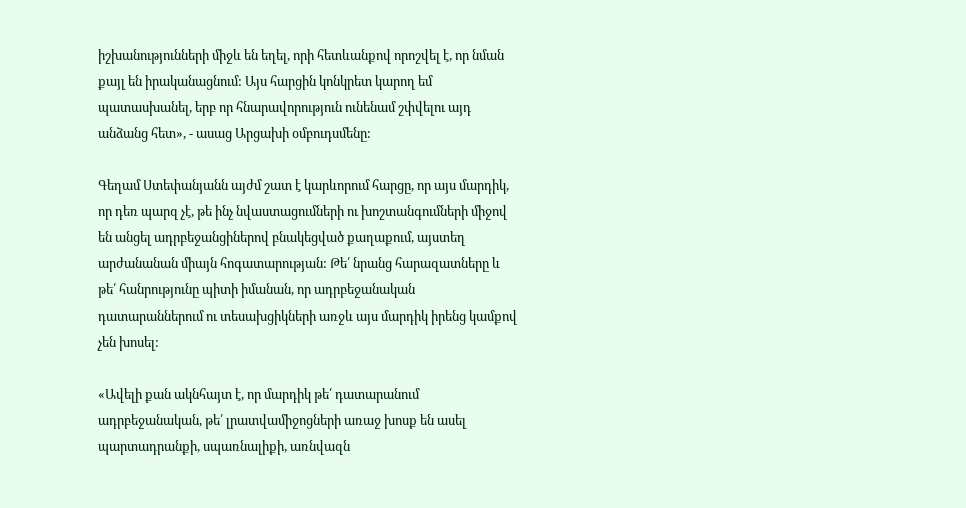իշխանությունների միջև են եղել, որի հետևանքով որոշվել է, որ նման քայլ են իրականացնում: Այս հարցին կոնկրետ կարող եմ պատասխանել, երբ որ հնարավորություն ունենամ շփվելու այդ անձանց հետ», - ասաց Արցախի օմբուդսմենը:

Գեղամ Ստեփանյանն այժմ շատ է կարևորում հարցը, որ այս մարդիկ, որ դեռ պարզ չէ, թե ինչ նվաստացումների ու խոշտանգումների միջով են անցել ադրբեջանցիներով բնակեցված քաղաքում, այստեղ արժանանան միայն հոգատարության: Թե՛ նրանց հարազատները և թե՛ հանրությունը պիտի իմանան, որ ադրբեջանական դատարաններում ու տեսախցիկների առջև այս մարդիկ իրենց կամքով չեն խոսել:

«Ավելի քան ակնհայտ է, որ մարդիկ թե՛ դատարանում ադրբեջանական, թե՛ լրատվամիջոցների առաջ խոսք են ասել պարտադրանքի, սպառնալիքի, առնվազն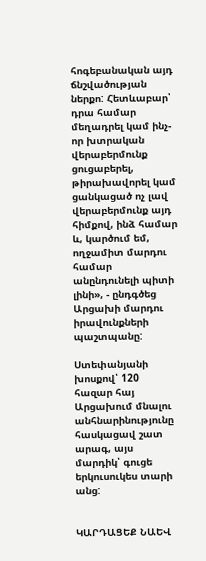հոգեբանական այդ ճնշվածության ներքո: Հետևաբար՝ դրա համար մեղադրել կամ ինչ-որ խտրական վերաբերմունք ցուցաբերել, թիրախավորել կամ ցանկացած ոչ լավ վերաբերմունք այդ հիմքով, ինձ համար և, կարծում եմ, ողջամիտ մարդու համար անընդունելի պիտի լինի», - ընդգծեց Արցախի մարդու իրավունքների պաշտպանը:

Ստեփանյանի խոսքով՝ 120 հազար հայ Արցախում մնալու անհնարինությունը հասկացավ շատ արագ, այս մարդիկ՝ գուցե երկուսուկես տարի անց:


ԿԱՐԴԱՑԵՔ ՆԱԵՎ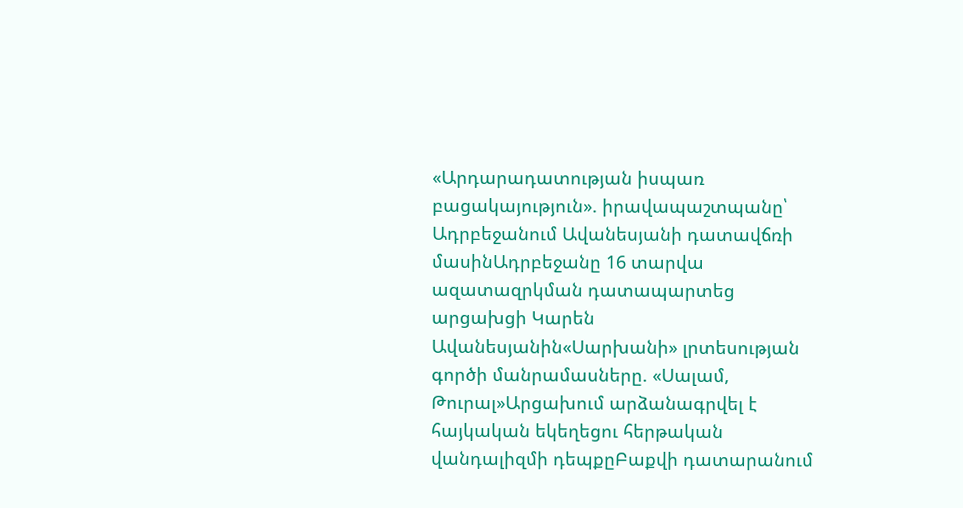«Արդարադատության իսպառ բացակայություն». իրավապաշտպանը՝ Ադրբեջանում Ավանեսյանի դատավճռի մասինԱդրբեջանը 16 տարվա ազատազրկման դատապարտեց արցախցի Կարեն Ավանեսյանին«Սարխանի» լրտեսության գործի մանրամասները. «Սալամ, Թուրալ»Արցախում արձանագրվել է հայկական եկեղեցու հերթական վանդալիզմի դեպքըԲաքվի դատարանում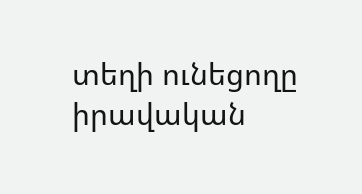տեղի ունեցողը իրավական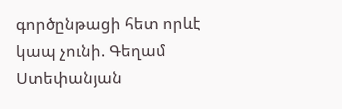գործընթացի հետ որևէ կապ չունի. Գեղամ Ստեփանյան